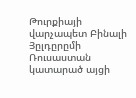Թուրքիայի վարչապետ Բինալի Յըլդըրըմի Ռուսաստան կատարած այցի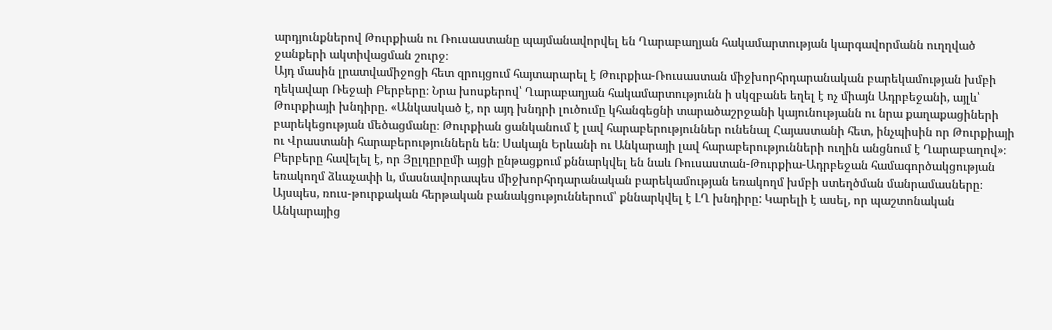արդյունքներով Թուրքիան ու Ռուսաստանը պայմանավորվել են Ղարաբաղյան հակամարտության կարգավորմանն ուղղված ջանքերի ակտիվացման շուրջ։
Այդ մասին լրատվամիջոցի հետ զրույցում հայտարարել է Թուրքիա-Ռուսաստան միջխորհրդարանական բարեկամության խմբի ղեկավար Ռեջաի Բերբերը։ Նրա խոսքերով՝ Ղարաբաղյան հակամարտությունն ի սկզբանե եղել է ոչ միայն Ադրբեջանի, այլև՝ Թուրքիայի խնդիրը. «Անկասկած է, որ այդ խնդրի լուծումը կհանգեցնի տարածաշրջանի կայունությանն ու նրա քաղաքացիների բարեկեցության մեծացմանը։ Թուրքիան ցանկանում է լավ հարաբերություններ ունենալ Հայաստանի հետ, ինչպիսին որ Թուրքիայի ու Վրաստանի հարաբերություններն են։ Սակայն Երևանի ու Անկարայի լավ հարաբերությունների ուղին անցնում է Ղարաբաղով»։
Բերբերը հավելել է, որ Յըլդըրըմի այցի ընթացքում քննարկվել են նաև Ռուսաստան-Թուրքիա-Ադրբեջան համագործակցության եռակողմ ձևաչափի և, մասնավորապես միջխորհրդարանական բարեկամության եռակողմ խմբի ստեղծման մանրամասները։
Այսպես, ռուս-թուրքական հերթական բանակցություններում՝ քննարկվել է ԼՂ խնդիրը: Կարելի է ասել, որ պաշտոնական Անկարայից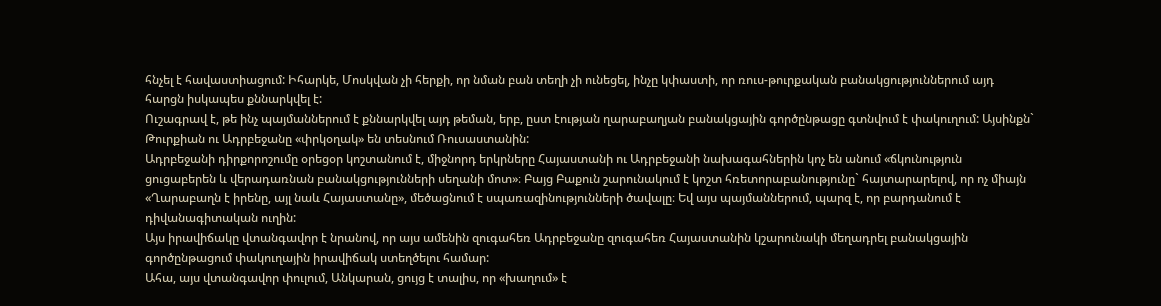հնչել է հավաստիացում: Իհարկե, Մոսկվան չի հերքի, որ նման բան տեղի չի ունեցել, ինչը կփաստի, որ ռուս-թուրքական բանակցություններում այդ հարցն իսկապես քննարկվել է:
Ուշագրավ է, թե ինչ պայմաններում է քննարկվել այդ թեման, երբ, ըստ էության ղարաբաղյան բանակցային գործընթացը գտնվում է փակուղում: Այսինքն` Թուրքիան ու Ադրբեջանը «փրկօղակ» են տեսնում Ռուսաստանին:
Ադրբեջանի դիրքորոշումը օրեցօր կոշտանում է, միջնորդ երկրները Հայաստանի ու Ադրբեջանի նախագահներին կոչ են անում «ճկունություն ցուցաբերեն և վերադառնան բանակցությունների սեղանի մոտ»։ Բայց Բաքուն շարունակում է կոշտ հռետորաբանությունը` հայտարարելով, որ ոչ միայն «Ղարաբաղն է իրենը, այլ նաև Հայաստանը», մեծացնում է սպառազինությունների ծավալը։ Եվ այս պայմաններում, պարզ է, որ բարդանում է դիվանագիտական ուղին:
Այս իրավիճակը վտանգավոր է նրանով, որ այս ամենին զուգահեռ Ադրբեջանը զուգահեռ Հայաստանին կշարունակի մեղադրել բանակցային գործընթացում փակուղային իրավիճակ ստեղծելու համար:
Ահա, այս վտանգավոր փուլում, Անկարան, ցույց է տալիս, որ «խաղում» է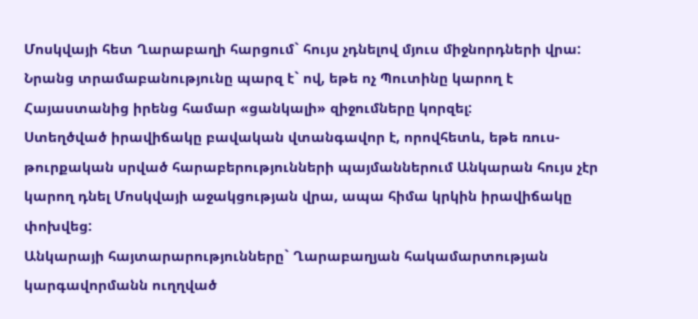Մոսկվայի հետ Ղարաբաղի հարցում` հույս չդնելով մյուս միջնորդների վրա: Նրանց տրամաբանությունը պարզ է` ով, եթե ոչ Պուտինը կարող է Հայաստանից իրենց համար «ցանկալի» զիջումները կորզել:
Ստեղծված իրավիճակը բավական վտանգավոր է, որովհետև, եթե ռուս-թուրքական սրված հարաբերությունների պայմաններում Անկարան հույս չէր կարող դնել Մոսկվայի աջակցության վրա, ապա հիմա կրկին իրավիճակը փոխվեց:
Անկարայի հայտարարությունները` Ղարաբաղյան հակամարտության կարգավորմանն ուղղված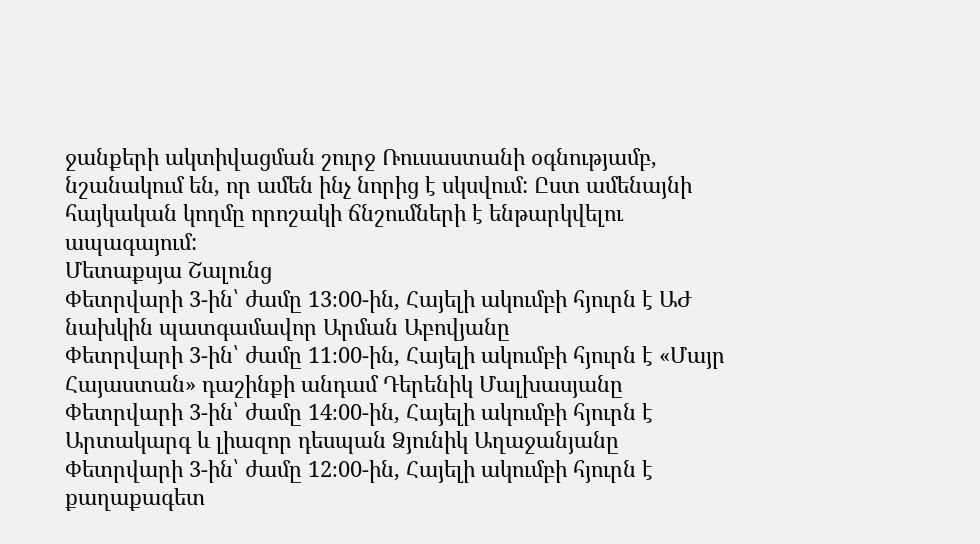ջանքերի ակտիվացման շուրջ Ռուսաստանի օգնությամբ, նշանակում են, որ ամեն ինչ նորից է սկսվում: Ըստ ամենայնի հայկական կողմը որոշակի ճնշումների է ենթարկվելու ապագայում:
Մետաքսյա Շալունց
Փետրվարի 3-ին՝ ժամը 13։00-ին, Հայելի ակումբի հյուրն է ԱԺ նախկին պատգամավոր Արման Աբովյանը
Փետրվարի 3-ին՝ ժամը 11։00-ին, Հայելի ակումբի հյուրն է «Մայր Հայաստան» դաշինքի անդամ Դերենիկ Մալխասյանը
Փետրվարի 3-ին՝ ժամը 14։00-ին, Հայելի ակումբի հյուրն է Արտակարգ և լիազոր դեսպան Ձյունիկ Աղաջանյանը
Փետրվարի 3-ին՝ ժամը 12։00-ին, Հայելի ակումբի հյուրն է քաղաքագետ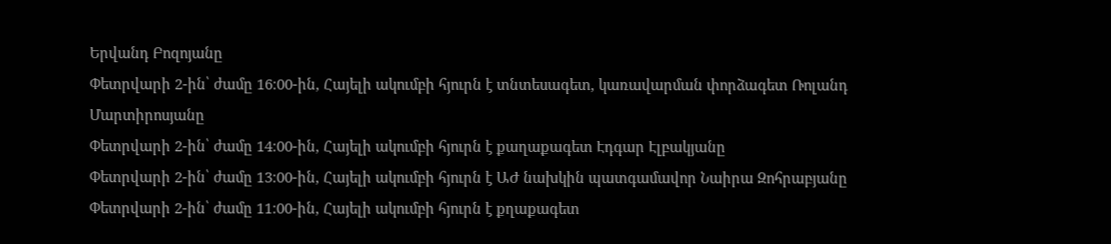Երվանդ Բոզոյանը
Փետրվարի 2-ին՝ ժամը 16։00-ին, Հայելի ակումբի հյուրն է տնտեսագետ, կառավարման փորձագետ Ռոլանդ Մարտիրոսյանը
Փետրվարի 2-ին՝ ժամը 14։00-ին, Հայելի ակումբի հյուրն է քաղաքագետ Էդգար Էլբակյանը
Փետրվարի 2-ին՝ ժամը 13։00-ին, Հայելի ակումբի հյուրն է ԱԺ նախկին պատգամավոր Նաիրա Զոհրաբյանը
Փետրվարի 2-ին՝ ժամը 11։00-ին, Հայելի ակումբի հյուրն է քղաքագետ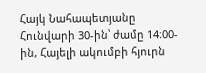Հայկ Նահապետյանը
Հունվարի 30-ին՝ ժամը 14։00-ին, Հայելի ակումբի հյուրն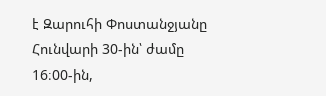է Զարուհի Փոստանջյանը
Հունվարի 30-ին՝ ժամը 16։00-ին,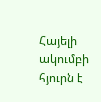Հայելի ակումբի հյուրն է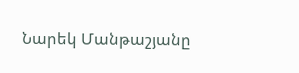Նարեկ Մանթաշյանը